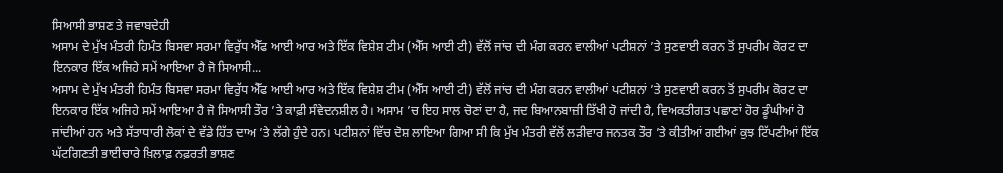ਸਿਆਸੀ ਭਾਸ਼ਣ ਤੇ ਜਵਾਬਦੇਹੀ
ਅਸਾਮ ਦੇ ਮੁੱਖ ਮੰਤਰੀ ਹਿਮੰਤ ਬਿਸਵਾ ਸਰਮਾ ਵਿਰੁੱਧ ਐੱਫ ਆਈ ਆਰ ਅਤੇ ਇੱਕ ਵਿਸ਼ੇਸ਼ ਟੀਮ (ਐੱਸ ਆਈ ਟੀ) ਵੱਲੋਂ ਜਾਂਚ ਦੀ ਮੰਗ ਕਰਨ ਵਾਲੀਆਂ ਪਟੀਸ਼ਨਾਂ ’ਤੇ ਸੁਣਵਾਈ ਕਰਨ ਤੋਂ ਸੁਪਰੀਮ ਕੋਰਟ ਦਾ ਇਨਕਾਰ ਇੱਕ ਅਜਿਹੇ ਸਮੇਂ ਆਇਆ ਹੈ ਜੋ ਸਿਆਸੀ...
ਅਸਾਮ ਦੇ ਮੁੱਖ ਮੰਤਰੀ ਹਿਮੰਤ ਬਿਸਵਾ ਸਰਮਾ ਵਿਰੁੱਧ ਐੱਫ ਆਈ ਆਰ ਅਤੇ ਇੱਕ ਵਿਸ਼ੇਸ਼ ਟੀਮ (ਐੱਸ ਆਈ ਟੀ) ਵੱਲੋਂ ਜਾਂਚ ਦੀ ਮੰਗ ਕਰਨ ਵਾਲੀਆਂ ਪਟੀਸ਼ਨਾਂ ’ਤੇ ਸੁਣਵਾਈ ਕਰਨ ਤੋਂ ਸੁਪਰੀਮ ਕੋਰਟ ਦਾ ਇਨਕਾਰ ਇੱਕ ਅਜਿਹੇ ਸਮੇਂ ਆਇਆ ਹੈ ਜੋ ਸਿਆਸੀ ਤੌਰ ’ਤੇ ਕਾਫ਼ੀ ਸੰਵੇਦਨਸ਼ੀਲ ਹੈ। ਅਸਾਮ ’ਚ ਇਹ ਸਾਲ ਚੋਣਾਂ ਦਾ ਹੈ, ਜਦ ਬਿਆਨਬਾਜ਼ੀ ਤਿੱਖੀ ਹੋ ਜਾਂਦੀ ਹੈ, ਵਿਅਕਤੀਗਤ ਪਛਾਣਾਂ ਹੋਰ ਡੂੰਘੀਆਂ ਹੋ ਜਾਂਦੀਆਂ ਹਨ ਅਤੇ ਸੱਤਾਧਾਰੀ ਲੋਕਾਂ ਦੇ ਵੱਡੇ ਹਿੱਤ ਦਾਅ ’ਤੇ ਲੱਗੇ ਹੁੰਦੇ ਹਨ। ਪਟੀਸ਼ਨਾਂ ਵਿੱਚ ਦੋਸ਼ ਲਾਇਆ ਗਿਆ ਸੀ ਕਿ ਮੁੱਖ ਮੰਤਰੀ ਵੱਲੋਂ ਲੜੀਵਾਰ ਜਨਤਕ ਤੌਰ ’ਤੇ ਕੀਤੀਆਂ ਗਈਆਂ ਕੁਝ ਟਿੱਪਣੀਆਂ ਇੱਕ ਘੱਟਗਿਣਤੀ ਭਾਈਚਾਰੇ ਖ਼ਿਲਾਫ਼ ਨਫ਼ਰਤੀ ਭਾਸ਼ਣ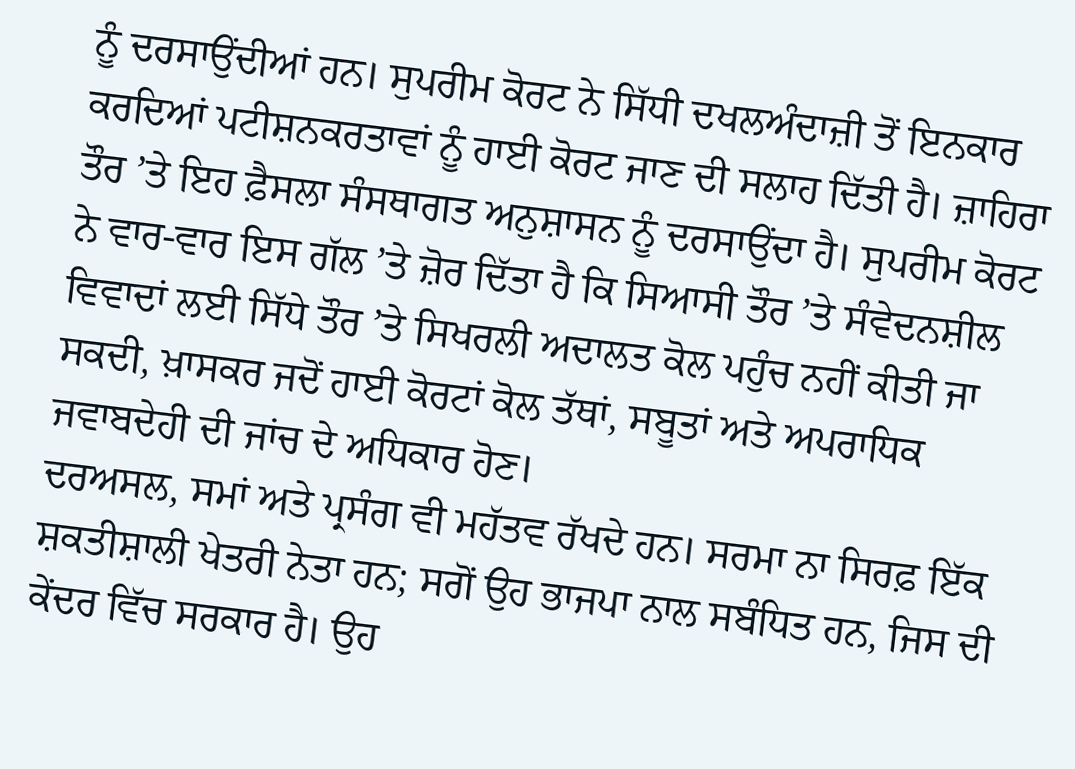ਨੂੰ ਦਰਸਾਉਂਦੀਆਂ ਹਨ। ਸੁਪਰੀਮ ਕੋਰਟ ਨੇ ਸਿੱਧੀ ਦਖਲਅੰਦਾਜ਼ੀ ਤੋਂ ਇਨਕਾਰ ਕਰਦਿਆਂ ਪਟੀਸ਼ਨਕਰਤਾਵਾਂ ਨੂੰ ਹਾਈ ਕੋਰਟ ਜਾਣ ਦੀ ਸਲਾਹ ਦਿੱਤੀ ਹੈ। ਜ਼ਾਹਿਰਾ ਤੌਰ ’ਤੇ ਇਹ ਫ਼ੈਸਲਾ ਸੰਸਥਾਗਤ ਅਨੁਸ਼ਾਸਨ ਨੂੰ ਦਰਸਾਉਂਦਾ ਹੈ। ਸੁਪਰੀਮ ਕੋਰਟ ਨੇ ਵਾਰ-ਵਾਰ ਇਸ ਗੱਲ ’ਤੇ ਜ਼ੋਰ ਦਿੱਤਾ ਹੈ ਕਿ ਸਿਆਸੀ ਤੌਰ ’ਤੇ ਸੰਵੇਦਨਸ਼ੀਲ ਵਿਵਾਦਾਂ ਲਈ ਸਿੱਧੇ ਤੌਰ ’ਤੇ ਸਿਖਰਲੀ ਅਦਾਲਤ ਕੋਲ ਪਹੁੰਚ ਨਹੀਂ ਕੀਤੀ ਜਾ ਸਕਦੀ, ਖ਼ਾਸਕਰ ਜਦੋਂ ਹਾਈ ਕੋਰਟਾਂ ਕੋਲ ਤੱਥਾਂ, ਸਬੂਤਾਂ ਅਤੇ ਅਪਰਾਧਿਕ ਜਵਾਬਦੇਹੀ ਦੀ ਜਾਂਚ ਦੇ ਅਧਿਕਾਰ ਹੋਣ।
ਦਰਅਸਲ, ਸਮਾਂ ਅਤੇ ਪ੍ਰਸੰਗ ਵੀ ਮਹੱਤਵ ਰੱਖਦੇ ਹਨ। ਸਰਮਾ ਨਾ ਸਿਰਫ਼ ਇੱਕ ਸ਼ਕਤੀਸ਼ਾਲੀ ਖੇਤਰੀ ਨੇਤਾ ਹਨ; ਸਗੋਂ ਉਹ ਭਾਜਪਾ ਨਾਲ ਸਬੰਧਿਤ ਹਨ, ਜਿਸ ਦੀ ਕੇਂਦਰ ਵਿੱਚ ਸਰਕਾਰ ਹੈ। ਉਹ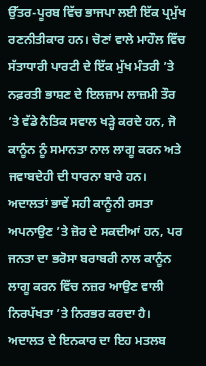ਉੱਤਰ-ਪੂਰਬ ਵਿੱਚ ਭਾਜਪਾ ਲਈ ਇੱਕ ਪ੍ਰਮੁੱਖ ਰਣਨੀਤੀਕਾਰ ਹਨ। ਚੋਣਾਂ ਵਾਲੇ ਮਾਹੌਲ ਵਿੱਚ ਸੱਤਾਧਾਰੀ ਪਾਰਟੀ ਦੇ ਇੱਕ ਮੁੱਖ ਮੰਤਰੀ ’ਤੇ ਨਫ਼ਰਤੀ ਭਾਸ਼ਣ ਦੇ ਇਲਜ਼ਾਮ ਲਾਜ਼ਮੀ ਤੌਰ ’ਤੇ ਵੱਡੇ ਨੈਤਿਕ ਸਵਾਲ ਖੜ੍ਹੇ ਕਰਦੇ ਹਨ, ਜੋ ਕਾਨੂੰਨ ਨੂੰ ਸਮਾਨਤਾ ਨਾਲ ਲਾਗੂ ਕਰਨ ਅਤੇ ਜਵਾਬਦੇਹੀ ਦੀ ਧਾਰਨਾ ਬਾਰੇ ਹਨ। ਅਦਾਲਤਾਂ ਭਾਵੇਂ ਸਹੀ ਕਾਨੂੰਨੀ ਰਸਤਾ ਅਪਨਾਉਣ ’ਤੇ ਜ਼ੋਰ ਦੇ ਸਕਦੀਆਂ ਹਨ, ਪਰ ਜਨਤਾ ਦਾ ਭਰੋਸਾ ਬਰਾਬਰੀ ਨਾਲ ਕਾਨੂੰਨ ਲਾਗੂ ਕਰਨ ਵਿੱਚ ਨਜ਼ਰ ਆਉਣ ਵਾਲੀ ਨਿਰਪੱਖਤਾ ’ਤੇ ਨਿਰਭਰ ਕਰਦਾ ਹੈ।
ਅਦਾਲਤ ਦੇ ਇਨਕਾਰ ਦਾ ਇਹ ਮਤਲਬ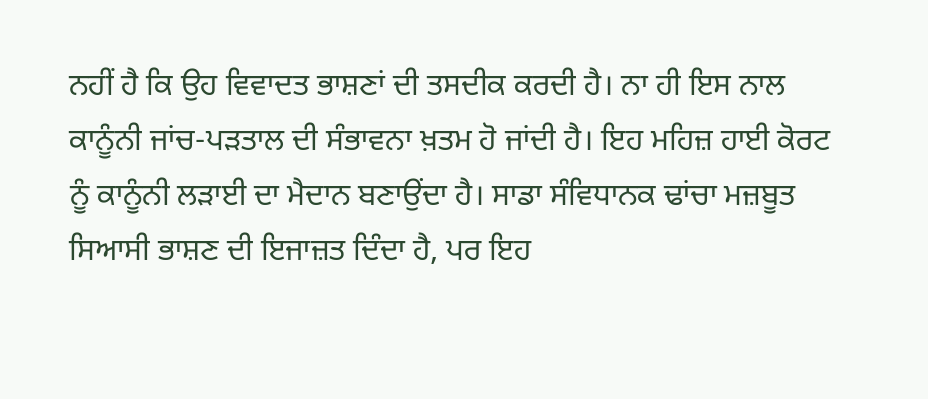ਨਹੀਂ ਹੈ ਕਿ ਉਹ ਵਿਵਾਦਤ ਭਾਸ਼ਣਾਂ ਦੀ ਤਸਦੀਕ ਕਰਦੀ ਹੈ। ਨਾ ਹੀ ਇਸ ਨਾਲ ਕਾਨੂੰਨੀ ਜਾਂਚ-ਪੜਤਾਲ ਦੀ ਸੰਭਾਵਨਾ ਖ਼ਤਮ ਹੋ ਜਾਂਦੀ ਹੈ। ਇਹ ਮਹਿਜ਼ ਹਾਈ ਕੋਰਟ ਨੂੰ ਕਾਨੂੰਨੀ ਲੜਾਈ ਦਾ ਮੈਦਾਨ ਬਣਾਉਂਦਾ ਹੈ। ਸਾਡਾ ਸੰਵਿਧਾਨਕ ਢਾਂਚਾ ਮਜ਼ਬੂਤ ਸਿਆਸੀ ਭਾਸ਼ਣ ਦੀ ਇਜਾਜ਼ਤ ਦਿੰਦਾ ਹੈ, ਪਰ ਇਹ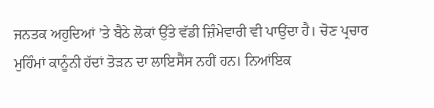ਜਨਤਕ ਅਹੁਦਿਆਂ ’ਤੇ ਬੈਠੇ ਲੋਕਾਂ ਉੱਤੇ ਵੱਡੀ ਜ਼ਿੰਮੇਵਾਰੀ ਵੀ ਪਾਉਂਦਾ ਹੈ। ਚੋਣ ਪ੍ਰਚਾਰ ਮੁਹਿੰਮਾਂ ਕਾਨੂੰਨੀ ਹੱਦਾਂ ਤੋੜਨ ਦਾ ਲਾਇਸੈਂਸ ਨਹੀਂ ਹਨ। ਨਿਆਂਇਕ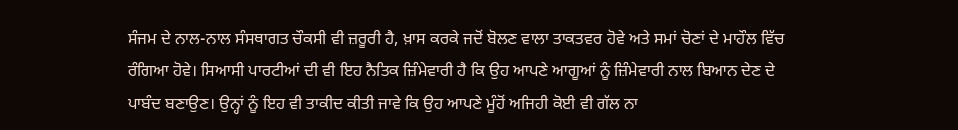ਸੰਜਮ ਦੇ ਨਾਲ-ਨਾਲ ਸੰਸਥਾਗਤ ਚੌਕਸੀ ਵੀ ਜ਼ਰੂਰੀ ਹੈ, ਖ਼ਾਸ ਕਰਕੇ ਜਦੋਂ ਬੋਲਣ ਵਾਲਾ ਤਾਕਤਵਰ ਹੋਵੇ ਅਤੇ ਸਮਾਂ ਚੋਣਾਂ ਦੇ ਮਾਹੌਲ ਵਿੱਚ ਰੰਗਿਆ ਹੋਵੇ। ਸਿਆਸੀ ਪਾਰਟੀਆਂ ਦੀ ਵੀ ਇਹ ਨੈਤਿਕ ਜ਼ਿੰਮੇਵਾਰੀ ਹੈ ਕਿ ਉਹ ਆਪਣੇ ਆਗੂਆਂ ਨੂੰ ਜ਼ਿੰਮੇਵਾਰੀ ਨਾਲ ਬਿਆਨ ਦੇਣ ਦੇ ਪਾਬੰਦ ਬਣਾਉਣ। ਉਨ੍ਹਾਂ ਨੂੰ ਇਹ ਵੀ ਤਾਕੀਦ ਕੀਤੀ ਜਾਵੇ ਕਿ ਉਹ ਆਪਣੇ ਮੂੰਹੋਂ ਅਜਿਹੀ ਕੋਈ ਵੀ ਗੱਲ ਨਾ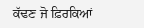ਕੱਢਣ ਜੋ ਫ਼ਿਰਕਿਆਂ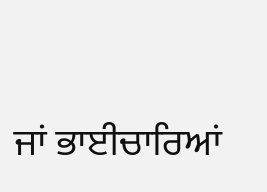ਜਾਂ ਭਾਈਚਾਰਿਆਂ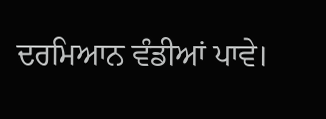ਦਰਮਿਆਨ ਵੰਡੀਆਂ ਪਾਵੇ।